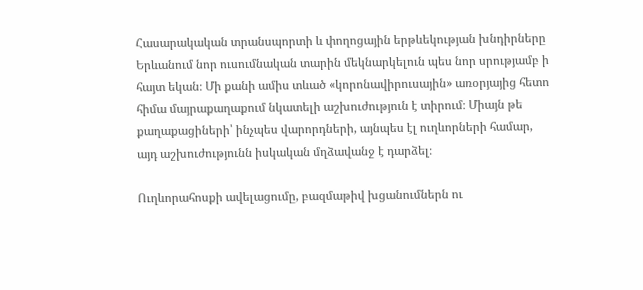Հասարակական տրանսպորտի և փողոցային երթևեկության խնդիրները Երևանում նոր ուսումնական տարին մեկնարկելուն պես նոր սրությամբ ի հայտ եկան։ Մի քանի ամիս տևած «կորոնավիրուսային» առօրյայից հետո հիմա մայրաքաղաքում նկատելի աշխուժություն է տիրում։ Միայն թե քաղաքացիների՝ ինչպես վարորդների, այնպես էլ ուղևորների համար, այդ աշխուժությունն իսկական մղձավանջ է դարձել։

Ուղևորահոսքի ավելացումը, բազմաթիվ խցանումներն ու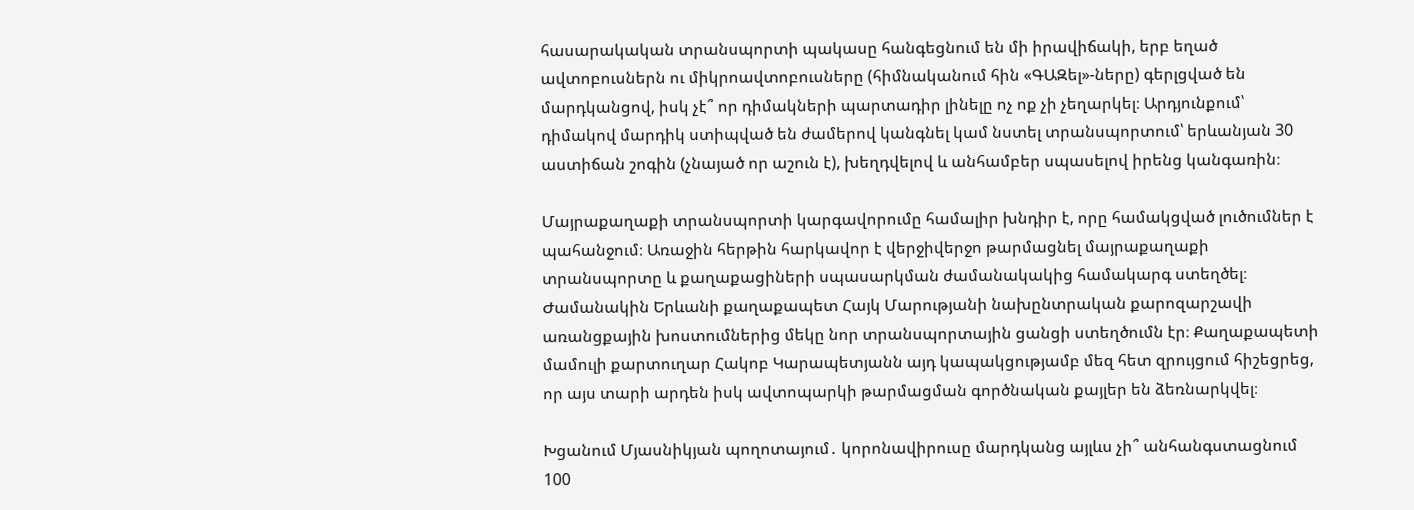հասարակական տրանսպորտի պակասը հանգեցնում են մի իրավիճակի, երբ եղած ավտոբուսներն ու միկրոավտոբուսները (հիմնականում հին «ԳԱԶել»-ները) գերլցված են մարդկանցով, իսկ չէ՞ որ դիմակների պարտադիր լինելը ոչ ոք չի չեղարկել։ Արդյունքում՝ դիմակով մարդիկ ստիպված են ժամերով կանգնել կամ նստել տրանսպորտում՝ երևանյան 30 աստիճան շոգին (չնայած որ աշուն է), խեղդվելով և անհամբեր սպասելով իրենց կանգառին։

Մայրաքաղաքի տրանսպորտի կարգավորումը համալիր խնդիր է, որը համակցված լուծումներ է պահանջում։ Առաջին հերթին հարկավոր է վերջիվերջո թարմացնել մայրաքաղաքի տրանսպորտը և քաղաքացիների սպասարկման ժամանակակից համակարգ ստեղծել։ Ժամանակին Երևանի քաղաքապետ Հայկ Մարությանի նախընտրական քարոզարշավի առանցքային խոստումներից մեկը նոր տրանսպորտային ցանցի ստեղծումն էր։ Քաղաքապետի մամուլի քարտուղար Հակոբ Կարապետյանն այդ կապակցությամբ մեզ հետ զրույցում հիշեցրեց, որ այս տարի արդեն իսկ ավտոպարկի թարմացման գործնական քայլեր են ձեռնարկվել։

Խցանում Մյասնիկյան պողոտայում․ կորոնավիրուսը մարդկանց այլևս չի՞ անհանգստացնում
100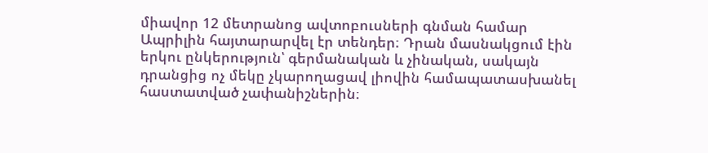միավոր 12 մետրանոց ավտոբուսների գնման համար Ապրիլին հայտարարվել էր տենդեր։ Դրան մասնակցում էին երկու ընկերություն՝ գերմանական և չինական, սակայն դրանցից ոչ մեկը չկարողացավ լիովին համապատասխանել հաստատված չափանիշներին։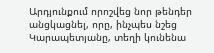Արդյունքում որոշվեց նոր թենդեր անցկացնել, որը, ինչպես նշեց Կարապետյանը, տեղի կունենա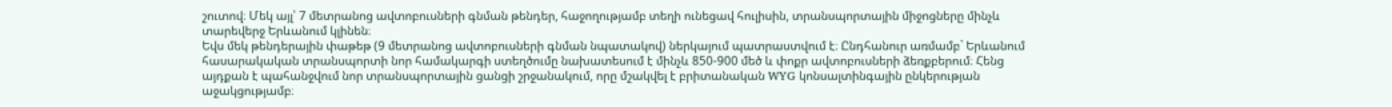շուտով։ Մեկ այլ՝ 7 մետրանոց ավտոբուսների գնման թենդեր, հաջողությամբ տեղի ունեցավ հուլիսին, տրանսպորտային միջոցները մինչև տարեվերջ Երևանում կլինեն։
Եվս մեկ թենդերային փաթեթ (9 մետրանոց ավտոբուսների գնման նպատակով) ներկայում պատրաստվում է։ Ընդհանուր առմամբ` Երևանում հասարակական տրանսպորտի նոր համակարգի ստեղծումը նախատեսում է մինչև 850-900 մեծ և փոքր ավտոբուսների ձեռքբերում։ Հենց այդքան է պահանջվում նոր տրանսպորտային ցանցի շրջանակում, որը մշակվել է բրիտանական WYG կոնսալտինգային ընկերության աջակցությամբ։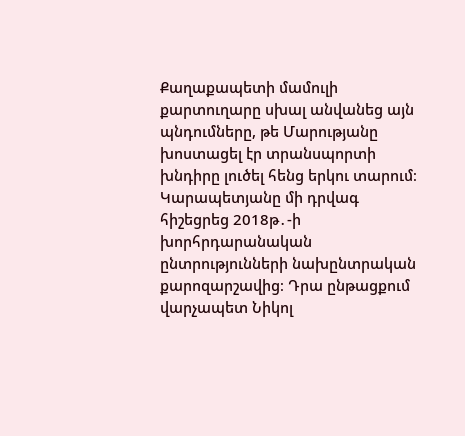Քաղաքապետի մամուլի քարտուղարը սխալ անվանեց այն պնդումները, թե Մարությանը խոստացել էր տրանսպորտի խնդիրը լուծել հենց երկու տարում։ Կարապետյանը մի դրվագ հիշեցրեց 2018թ․-ի խորհրդարանական ընտրությունների նախընտրական քարոզարշավից։ Դրա ընթացքում վարչապետ Նիկոլ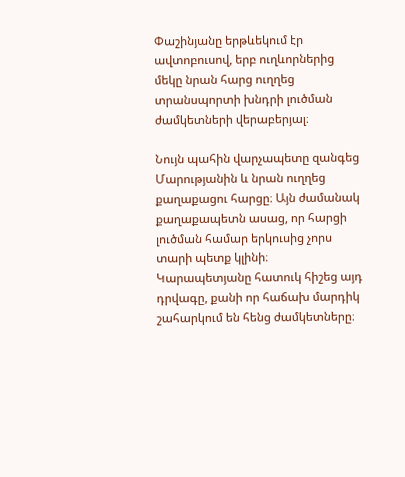Փաշինյանը երթևեկում էր ավտոբուսով, երբ ուղևորներից մեկը նրան հարց ուղղեց տրանսպորտի խնդրի լուծման ժամկետների վերաբերյալ։

Նույն պահին վարչապետը զանգեց Մարությանին և նրան ուղղեց քաղաքացու հարցը։ Այն ժամանակ քաղաքապետն ասաց, որ հարցի լուծման համար երկուսից չորս տարի պետք կլինի։ Կարապետյանը հատուկ հիշեց այդ դրվագը, քանի որ հաճախ մարդիկ շահարկում են հենց ժամկետները։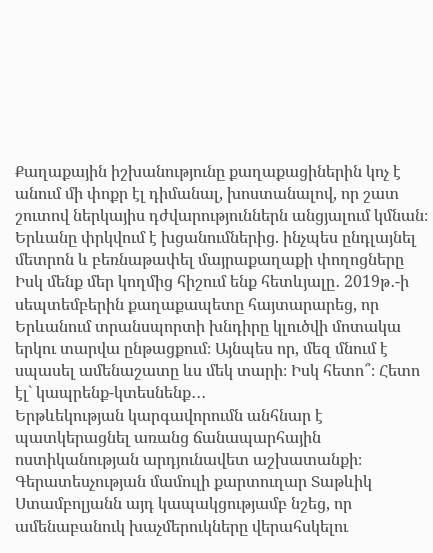Քաղաքային իշխանությունը քաղաքացիներին կոչ է անում մի փոքր էլ դիմանալ, խոստանալով, որ շատ շուտով ներկայիս դժվարություններն անցյալում կմնան։
Երևանը փրկվում է խցանումներից. ինչպես ընդլայնել մետրոն և բեռնաթափել մայրաքաղաքի փողոցները
Իսկ մենք մեր կողմից հիշում ենք հետևյալը․ 2019թ․-ի սեպտեմբերին քաղաքապետը հայտարարեց, որ Երևանում տրանսպորտի խնդիրը կլուծվի մոտակա երկու տարվա ընթացքում։ Այնպես որ, մեզ մնում է սպասել ամենաշատը ևս մեկ տարի։ Իսկ հետո՞։ Հետո էլ` կապրենք-կտեսնենք․․․
Երթևեկության կարգավորումն անհնար է պատկերացնել առանց ճանապարհային ոստիկանության արդյունավետ աշխատանքի։ Գերատեսչության մամուլի քարտուղար Տաթևիկ Ստամբոլյանն այդ կապակցությամբ նշեց, որ ամենաբանուկ խաչմերուկները վերահսկելու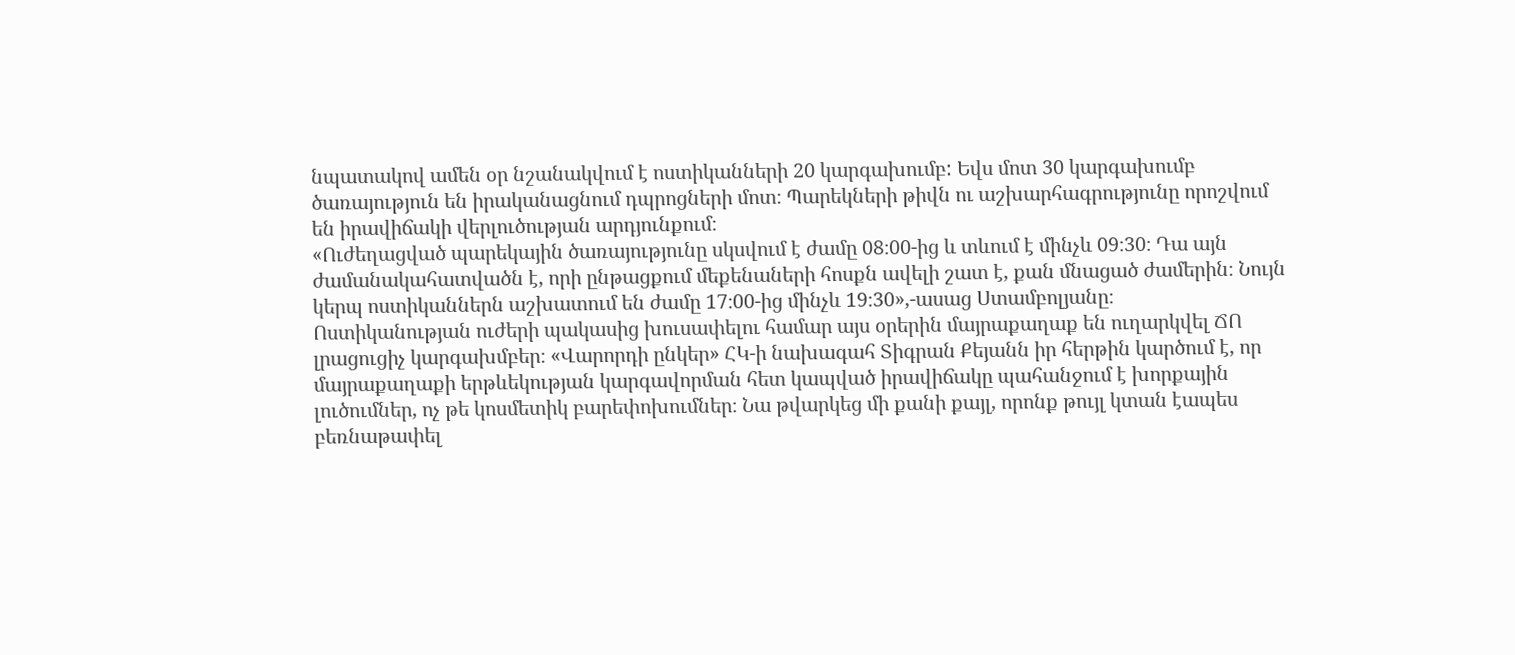նպատակով ամեն օր նշանակվում է ոստիկանների 20 կարգախումբ: Եվս մոտ 30 կարգախումբ ծառայություն են իրականացնում դպրոցների մոտ։ Պարեկների թիվն ու աշխարհագրությունը որոշվում են իրավիճակի վերլուծության արդյունքում։
«Ուժեղացված պարեկային ծառայությունը սկսվում է ժամը 08։00-ից և տևում է մինչև 09։30։ Դա այն ժամանակահատվածն է, որի ընթացքում մեքենաների հոսքն ավելի շատ է, քան մնացած ժամերին։ Նույն կերպ ոստիկաններն աշխատում են ժամը 17։00-ից մինչև 19։30»,-ասաց Ստամբոլյանը։
Ոստիկանության ուժերի պակասից խուսափելու համար այս օրերին մայրաքաղաք են ուղարկվել ՃՈ լրացուցիչ կարգախմբեր։ «Վարորդի ընկեր» ՀԿ-ի նախագահ Տիգրան Քեյանն իր հերթին կարծում է, որ մայրաքաղաքի երթևեկության կարգավորման հետ կապված իրավիճակը պահանջում է խորքային լուծումներ, ոչ թե կոսմետիկ բարեփոխումներ։ Նա թվարկեց մի քանի քայլ, որոնք թույլ կտան էապես բեռնաթափել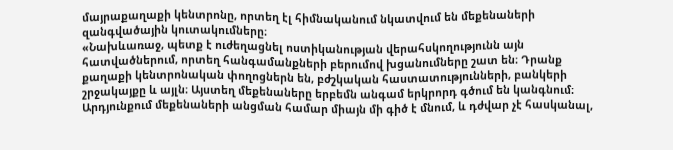մայրաքաղաքի կենտրոնը, որտեղ էլ հիմնականում նկատվում են մեքենաների զանգվածային կուտակումները։
«Նախևառաջ, պետք է ուժեղացնել ոստիկանության վերահսկողությունն այն հատվածներում, որտեղ հանգամանքների բերումով խցանումները շատ են։ Դրանք քաղաքի կենտրոնական փողոցներն են, բժշկական հաստատությունների, բանկերի շրջակայքը և այլն։ Այստեղ մեքենաները երբեմն անգամ երկրորդ գծում են կանգնում։ Արդյունքում մեքենաների անցման համար միայն մի գիծ է մնում, և դժվար չէ հասկանալ,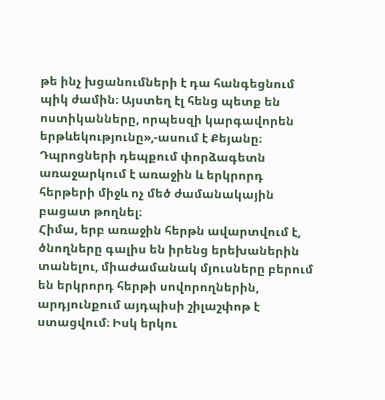թե ինչ խցանումների է դա հանգեցնում պիկ ժամին։ Այստեղ էլ հենց պետք են ոստիկանները, որպեսզի կարգավորեն երթևեկությունը»,-ասում է Քեյանը։
Դպրոցների դեպքում փորձագետն առաջարկում է առաջին և երկրորդ հերթերի միջև ոչ մեծ ժամանակային բացատ թողնել։
Հիմա, երբ առաջին հերթն ավարտվում է, ծնողները գալիս են իրենց երեխաներին տանելու, միաժամանակ մյուսները բերում են երկրորդ հերթի սովորողներին, արդյունքում այդպիսի շիլաշփոթ է ստացվում։ Իսկ երկու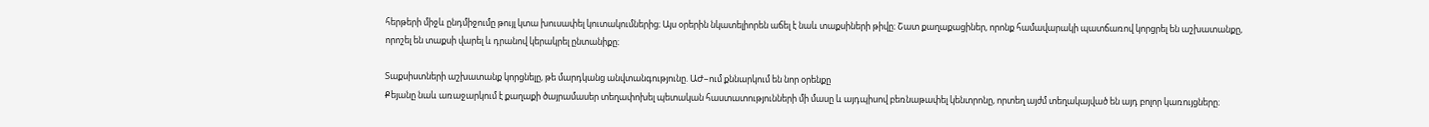հերթերի միջև ընդմիջումը թույլ կտա խուսափել կուտակումներից։ Այս օրերին նկատելիորեն աճել է նաև տաքսիների թիվը։ Շատ քաղաքացիներ, որոնք համավարակի պատճառով կորցրել են աշխատանքը, որոշել են տաքսի վարել և դրանով կերակրել ընտանիքը։

Տաքսիստների աշխատանք կորցնելը, թե մարդկանց անվտանգությունը. ԱԺ–ում քննարկում են նոր օրենքը
Քեյանը նաև առաջարկում է քաղաքի ծայրամասեր տեղափոխել պետական հաստատությունների մի մասը և այդպիսով բեռնաթափել կենտրոնը, որտեղ այժմ տեղակայված են այդ բոլոր կառույցները։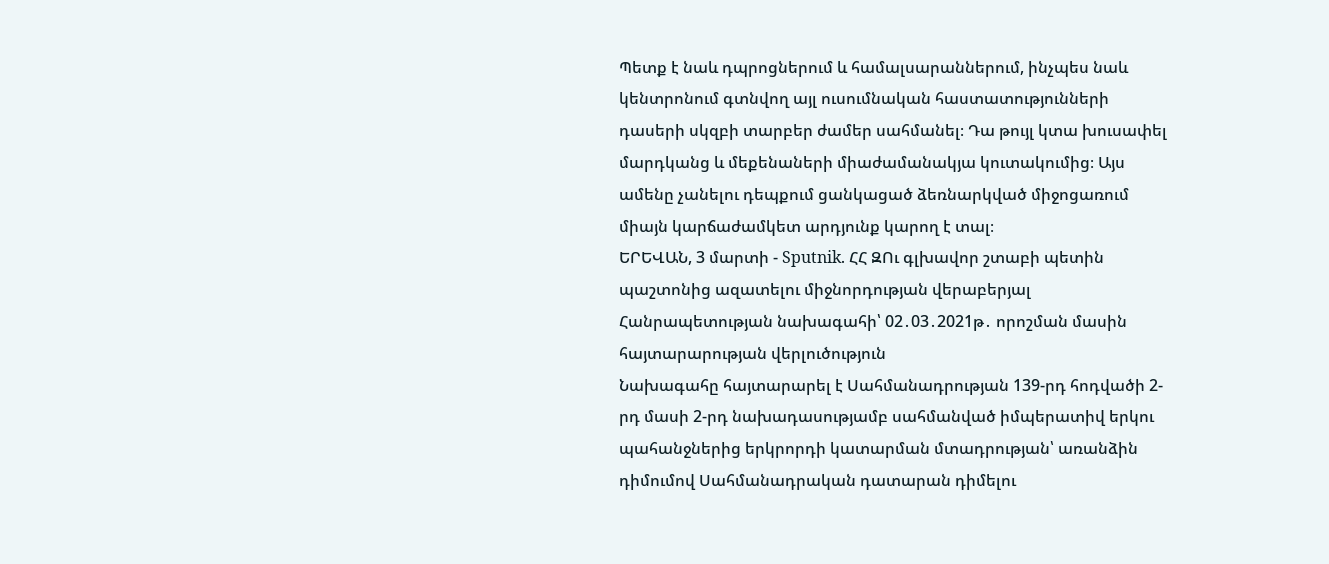Պետք է նաև դպրոցներում և համալսարաններում, ինչպես նաև կենտրոնում գտնվող այլ ուսումնական հաստատությունների դասերի սկզբի տարբեր ժամեր սահմանել։ Դա թույլ կտա խուսափել մարդկանց և մեքենաների միաժամանակյա կուտակումից։ Այս ամենը չանելու դեպքում ցանկացած ձեռնարկված միջոցառում միայն կարճաժամկետ արդյունք կարող է տալ։
ԵՐԵՎԱՆ, 3 մարտի - Sputnik. ՀՀ ԶՈւ գլխավոր շտաբի պետին պաշտոնից ազատելու միջնորդության վերաբերյալ Հանրապետության նախագահի՝ 02․03․2021թ․ որոշման մասին հայտարարության վերլուծություն
Նախագահը հայտարարել է Սահմանադրության 139-րդ հոդվածի 2-րդ մասի 2-րդ նախադասությամբ սահմանված իմպերատիվ երկու պահանջներից երկրորդի կատարման մտադրության՝ առանձին դիմումով Սահմանադրական դատարան դիմելու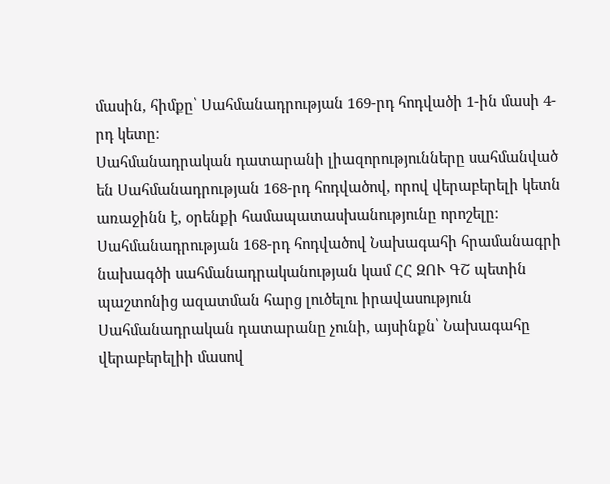մասին, հիմքը՝ Սահմանադրության 169-րդ հոդվածի 1-ին մասի 4-րդ կետը։
Սահմանադրական դատարանի լիազորությունները սահմանված են Սահմանադրության 168-րդ հոդվածով, որով վերաբերելի կետն առաջինն է, օրենքի համապատասխանությունը որոշելը։ Սահմանադրության 168-րդ հոդվածով Նախագահի հրամանագրի նախագծի սահմանադրականության կամ ՀՀ ԶՈՒ ԳՇ պետին պաշտոնից ազատման հարց լուծելու իրավասություն Սահմանադրական դատարանը չունի, այսինքն՝ Նախագահը վերաբերելիի մասով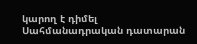կարող է դիմել Սահմանադրական դատարան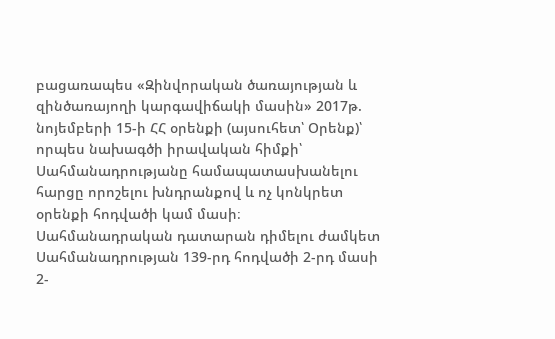բացառապես «Զինվորական ծառայության և զինծառայողի կարգավիճակի մասին» 2017թ. նոյեմբերի 15-ի ՀՀ օրենքի (այսուհետ՝ Օրենք)՝ որպես նախագծի իրավական հիմքի՝ Սահմանադրությանը համապատասխանելու հարցը որոշելու խնդրանքով և ոչ կոնկրետ օրենքի հոդվածի կամ մասի։
Սահմանադրական դատարան դիմելու ժամկետ Սահմանադրության 139-րդ հոդվածի 2-րդ մասի 2-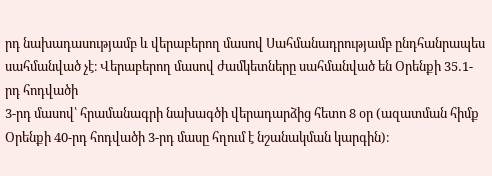րդ նախադասությամբ և վերաբերող մասով Սահմանադրությամբ ընդհանրապես սահմանված չէ։ Վերաբերող մասով ժամկետները սահմանված են Օրենքի 35․1-րդ հոդվածի
3-րդ մասով՝ հրամանագրի նախագծի վերադարձից հետո 8 օր (ազատման հիմք Օրենքի 40-րդ հոդվածի 3-րդ մասը հղում է նշանակման կարգին)։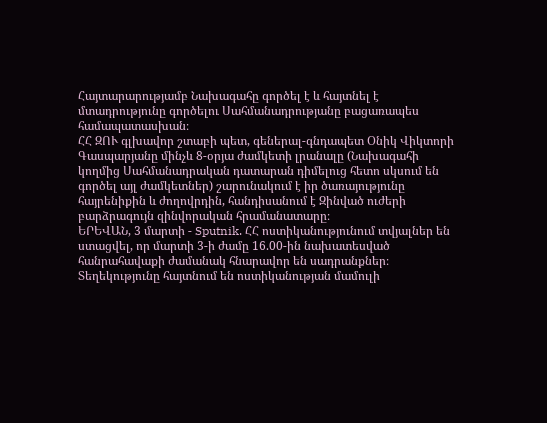Հայտարարությամբ Նախագահը գործել է և հայտնել է մտադրությունը գործելու Սահմանադրությանը բացառապես համապատասխան։
ՀՀ ԶՈՒ գլխավոր շտաբի պետ, գեներալ-գնդապետ Օնիկ Վիկտորի Գասպարյանը մինչև 8-օրյա ժամկետի լրանալը (Նախագահի կողմից Սահմանադրական դատարան դիմելուց հետո սկսում են գործել այլ ժամկետներ) շարունակում է իր ծառայությունը հայրենիքին և ժողովրդին, հանդիսանում է Զինված ուժերի բարձրագույն զինվորական հրամանատարը։
ԵՐԵՎԱՆ, 3 մարտի - Sputnik. ՀՀ ոստիկանությունում տվյալներ են ստացվել, որ մարտի 3-ի ժամը 16.00-ին նախատեսված հանրահավաքի ժամանակ հնարավոր են սադրանքներ։ Տեղեկությունը հայտնում են ոստիկանության մամուլի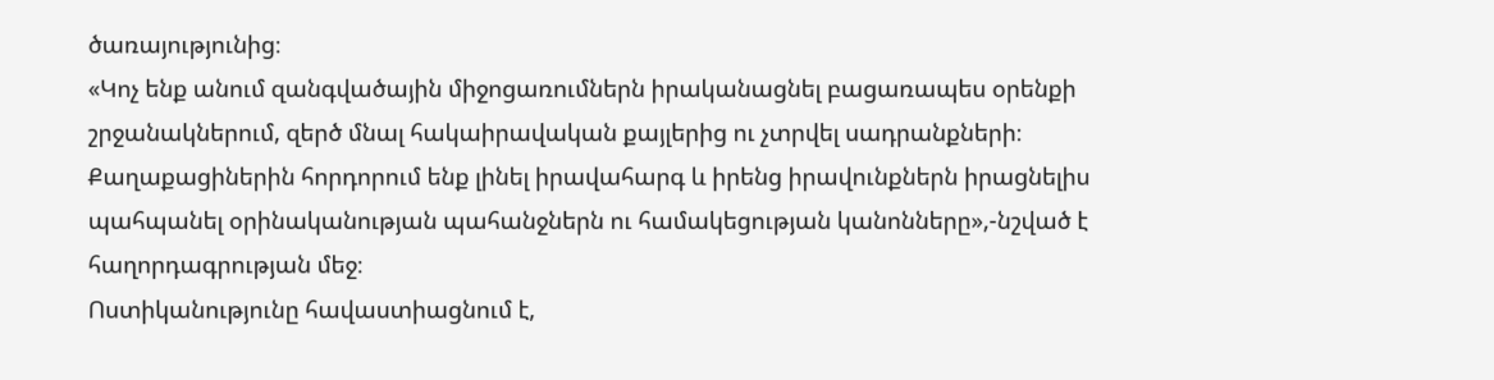ծառայությունից։
«Կոչ ենք անում զանգվածային միջոցառումներն իրականացնել բացառապես օրենքի շրջանակներում, զերծ մնալ հակաիրավական քայլերից ու չտրվել սադրանքների։ Քաղաքացիներին հորդորում ենք լինել իրավահարգ և իրենց իրավունքներն իրացնելիս պահպանել օրինականության պահանջներն ու համակեցության կանոնները»,-նշված է հաղորդագրության մեջ։
Ոստիկանությունը հավաստիացնում է,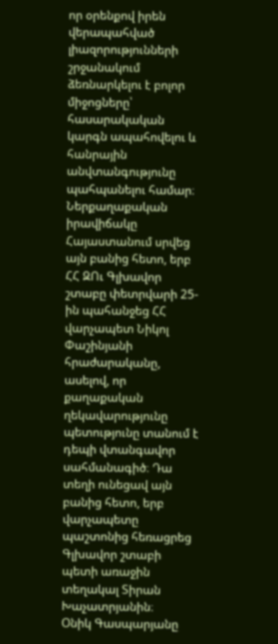որ օրենքով իրեն վերապահված լիազորությունների շրջանակում ձեռնարկելու է բոլոր միջոցները՝ հասարակական կարգն ապահովելու և հանրային անվտանգությունը պահպանելու համար։
Ներքաղաքական իրավիճակը Հայաստանում սրվեց այն բանից հետո, երբ ՀՀ ԶՈւ Գլխավոր շտաբը փետրվարի 25-ին պահանջեց ՀՀ վարչապետ Նիկոլ Փաշինյանի հրաժարականը, ասելով, որ քաղաքական ղեկավարությունը պետությունը տանում է դեպի վտանգավոր սահմանագիծ։ Դա տեղի ունեցավ այն բանից հետո, երբ վարչապետը պաշտոնից հեռացրեց Գլխավոր շտաբի պետի առաջին տեղակալ Տիրան Խաչատրյանին։
Օնիկ Գասպարյանը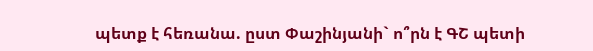պետք է հեռանա. ըստ Փաշինյանի` ո՞րն է ԳՇ պետի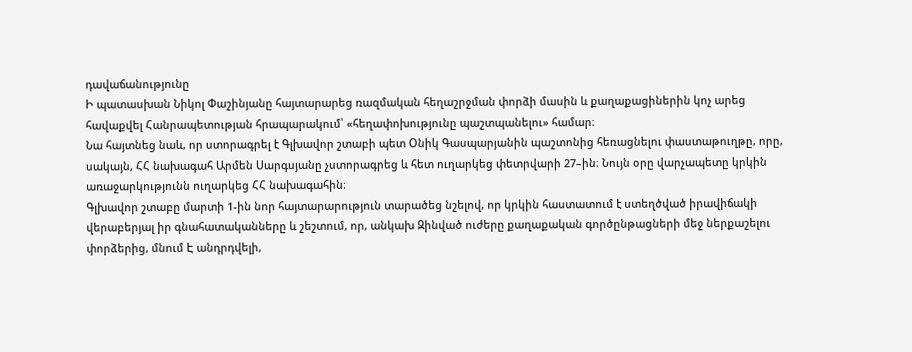դավաճանությունը
Ի պատասխան Նիկոլ Փաշինյանը հայտարարեց ռազմական հեղաշրջման փորձի մասին և քաղաքացիներին կոչ արեց հավաքվել Հանրապետության հրապարակում՝ «հեղափոխությունը պաշտպանելու» համար։
Նա հայտնեց նաև, որ ստորագրել է Գլխավոր շտաբի պետ Օնիկ Գասպարյանին պաշտոնից հեռացնելու փաստաթուղթը, որը, սակայն, ՀՀ նախագահ Արմեն Սարգսյանը չստորագրեց և հետ ուղարկեց փետրվարի 27–ին։ Նույն օրը վարչապետը կրկին առաջարկությունն ուղարկեց ՀՀ նախագահին։
Գլխավոր շտաբը մարտի 1-ին նոր հայտարարություն տարածեց նշելով, որ կրկին հաստատում է ստեղծված իրավիճակի վերաբերյալ իր գնահատականները և շեշտում, որ, անկախ Զինված ուժերը քաղաքական գործընթացների մեջ ներքաշելու փորձերից, մնում Է անդրդվելի,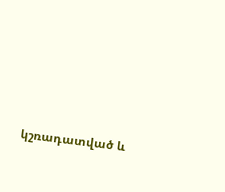կշռադատված և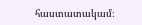հաստատակամ։